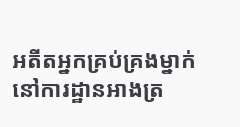អតីតអ្នកគ្រប់គ្រងម្នាក់នៅការដ្ឋានអាងត្រ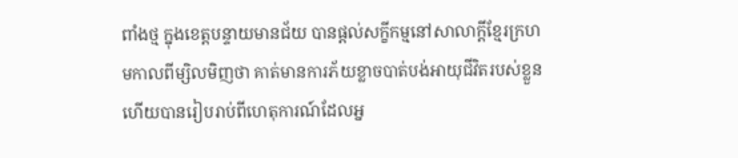ពាំងថ្ម ក្នុងខេត្តបន្ទាយមានជ័យ បានផ្តល់សក្ខីកម្មនៅសាលាក្ដីខ្មែរក្រហមកាលពីម្សិលមិញថា គាត់មានការភ័យខ្លាចបាត់បង់អាយុជីវិតរបស់ខ្លួន ហើយបានរៀបរាប់ពីហេតុការណ៍ដែលអ្ន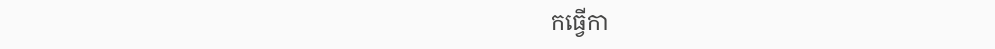កធ្វើកា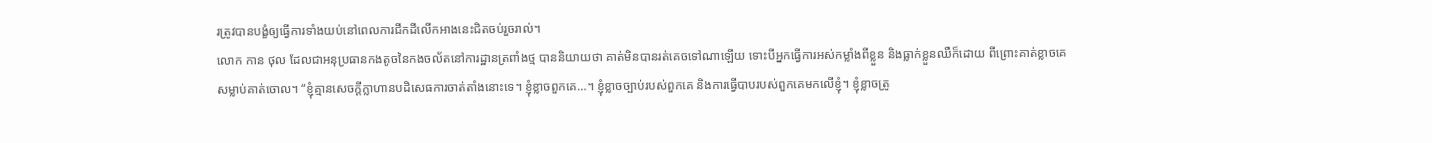រត្រូវបានបង្ខំឲ្យធ្វើការទាំងយប់នៅពេលការជីកដីលើកអាងនេះជិតចប់រួចរាល់។
លោក កាន ថុល ដែលជាអនុប្រធានកងតូចនៃកងចល័តនៅការដ្ឋានត្រពាំងថ្ម បាននិយាយថា គាត់មិនបានរត់គេចទៅណាឡើយ ទោះបីអ្នកធ្វើការអស់កម្លាំងពីខ្លួន និងធ្លាក់ខ្លួនឈឺក៏ដោយ ពីព្រោះគាត់ខ្លាចគេសម្លាប់គាត់ចោល។ “ខ្ញុំគ្មានសេចក្ដីក្លាហានបដិសេធការចាត់តាំងនោះទេ។ ខ្ញុំខ្លាចពួកគេ…។ ខ្ញុំខ្លាចច្បាប់របស់ពួកគេ និងការធ្វើបាបរបស់ពួកគេមកលើខ្ញុំ។ ខ្ញុំខ្លាចត្រូ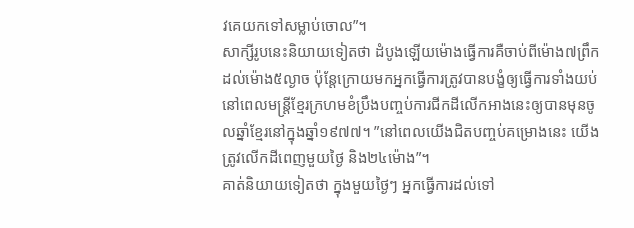វគេយកទៅសម្លាប់ចោល”។
សាក្សីរូបនេះនិយាយទៀតថា ដំបូងឡើយម៉ោងធ្វើការគឺចាប់ពីម៉ោង៧ព្រឹកដល់ម៉ោង៥ល្ងាច ប៉ុន្តែក្រោយមកអ្នកធ្វើការត្រូវបានបង្ខំឲ្យធ្វើការទាំងយប់ នៅពេលមន្ត្រីខ្មែរក្រហមខំប្រឹងបញ្ចប់ការជីកដីលើកអាងនេះឲ្យបានមុនចូលឆ្នាំខ្មែរនៅក្នុងឆ្នាំ១៩៧៧។ ”នៅពេលយើងជិតបញ្ចប់គម្រោងនេះ យើងត្រូវលើកដីពេញមួយថ្ងៃ និង២៤ម៉ោង”។
គាត់និយាយទៀតថា ក្នុងមួយថ្ងៃៗ អ្នកធ្វើការដល់ទៅ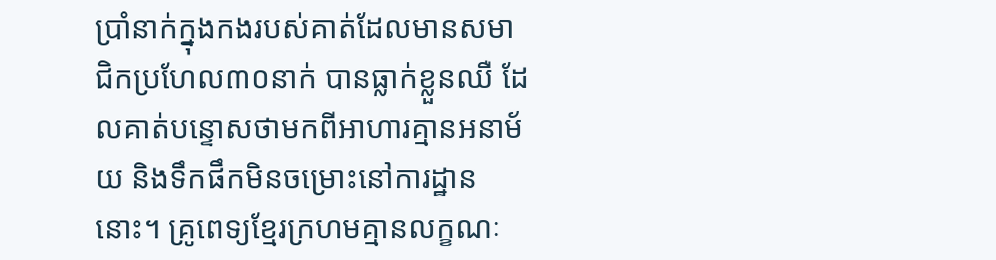ប្រាំនាក់ក្នុងកងរបស់គាត់ដែលមានសមាជិកប្រហែល៣០នាក់ បានធ្លាក់ខ្លួនឈឺ ដែលគាត់បន្ទោសថាមកពីអាហារគ្មានអនាម័យ និងទឹកផឹកមិនចម្រោះនៅការដ្ឋាននោះ។ គ្រូពេទ្យខ្មែរក្រហមគ្មានលក្ខណៈ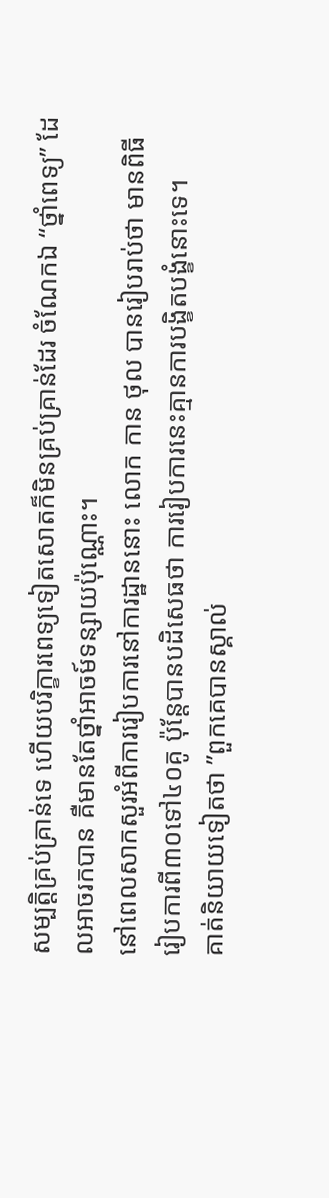សម្បត្តិគ្រប់គ្រាន់ទេ ហើយបរិក្ខារពេទ្យទៀតសោតក៏មិនគ្រប់គ្រាន់ដែរ ចំណែកឯ “ថ្នាំពេទ្យ” ដែលអាចរកបាន គឺមានតែថ្នាំអាចម៍ទន្សាយប៉ុណ្ណោះ។
នៅពេលសាកសួរអំពីការរៀបការនៅការដ្ឋាននោះ លោក កាន ថុល បានរៀបរាប់ថា មានពិធីរៀបការពី៣០ទៅ៤០គូ ប៉ុន្តែបានបដិសេធថា ការរៀបការនេះគ្មានការបង្ខិតបង្ខំនោះទេ។
គាត់និយាយទៀតថា ”ពួកគេបានស្គាល់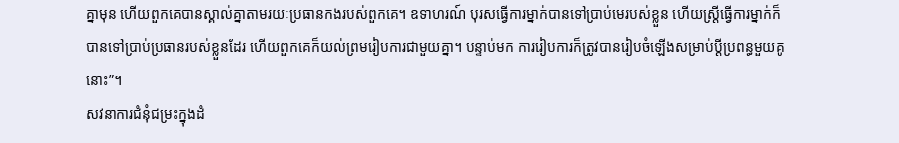គ្នាមុន ហើយពួកគេបានស្គាល់គ្នាតាមរយៈប្រធានកងរបស់ពួកគេ។ ឧទាហរណ៍ បុរសធ្វើការម្នាក់បានទៅប្រាប់មេរបស់ខ្លួន ហើយស្ត្រីធ្វើការម្នាក់ក៏បានទៅប្រាប់ប្រធានរបស់ខ្លួនដែរ ហើយពួកគេក៏យល់ព្រមរៀបការជាមួយគ្នា។ បន្ទាប់មក ការរៀបការក៏ត្រូវបានរៀបចំឡើងសម្រាប់ប្ដីប្រពន្ធមួយគូនោះ”។
សវនាការជំនុំជម្រះក្នុងដំ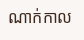ណាក់កាល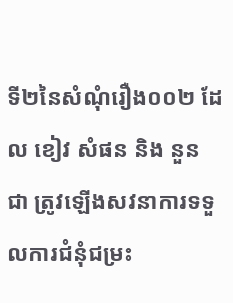ទី២នៃសំណុំរឿង០០២ ដែល ខៀវ សំផន និង នួន ជា ត្រូវឡើងសវនាការទទួលការជំនុំជម្រះ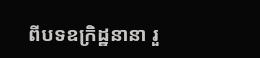ពីបទឧក្រិដ្ឋនានា រួ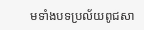មទាំងបទប្រល័យពូជសា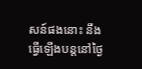សន៍ផងនោះ នឹងធ្វើឡើងបន្តនៅថ្ងៃ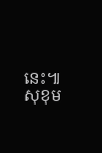នេះ៕ សុខុម